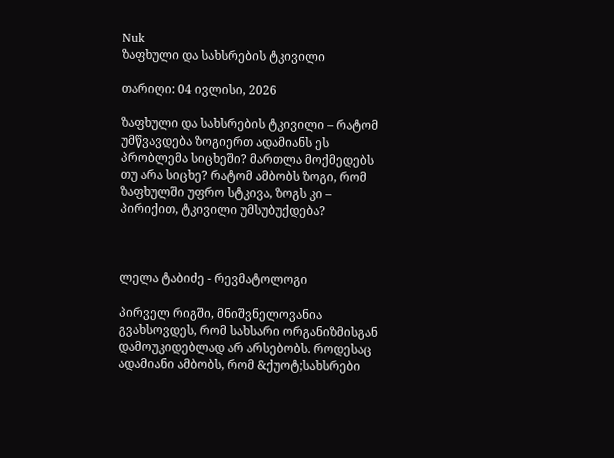Nuk
ზაფხული და სახსრების ტკივილი

თარიღი: 04 ივლისი, 2026

ზაფხული და სახსრების ტკივილი – რატომ უმწვავდება ზოგიერთ ადამიანს ეს პრობლემა სიცხეში? მართლა მოქმედებს თუ არა სიცხე? რატომ ამბობს ზოგი, რომ ზაფხულში უფრო სტკივა, ზოგს კი – პირიქით, ტკივილი უმსუბუქდება?



ლელა ტაბიძე - რევმატოლოგი

პირველ რიგში, მნიშვნელოვანია გვახსოვდეს, რომ სახსარი ორგანიზმისგან დამოუკიდებლად არ არსებობს. როდესაც ადამიანი ამბობს, რომ &ქუოტ;სახსრები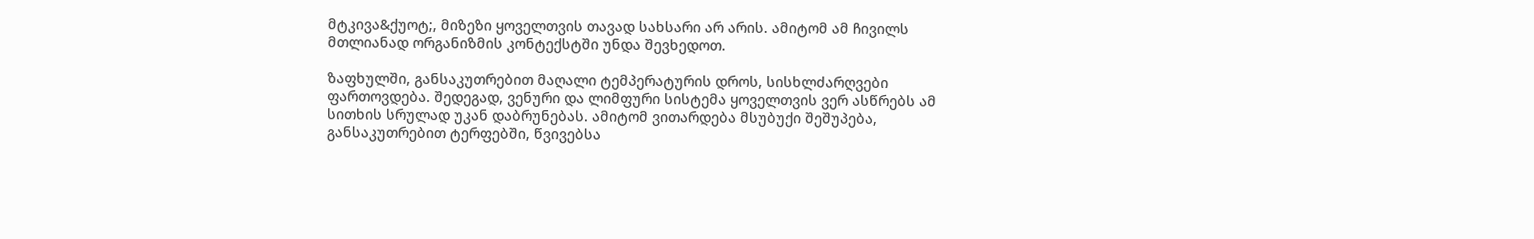მტკივა&ქუოტ;, მიზეზი ყოველთვის თავად სახსარი არ არის. ამიტომ ამ ჩივილს მთლიანად ორგანიზმის კონტექსტში უნდა შევხედოთ.

ზაფხულში, განსაკუთრებით მაღალი ტემპერატურის დროს, სისხლძარღვები ფართოვდება. შედეგად, ვენური და ლიმფური სისტემა ყოველთვის ვერ ასწრებს ამ სითხის სრულად უკან დაბრუნებას. ამიტომ ვითარდება მსუბუქი შეშუპება, განსაკუთრებით ტერფებში, წვივებსა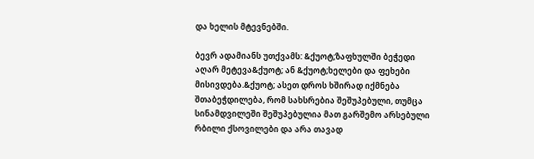და ხელის მტევნებში.

ბევრ ადამიანს უთქვამს: &ქუოტ;ზაფხულში ბეჭედი აღარ მეტევა&ქუოტ; ან &ქუოტ;ხელები და ფეხები მისივდება.&ქუოტ; ასეთ დროს ხშირად იქმნება შთაბეჭდილება, რომ სახსრებია შეშუპებული, თუმცა სინამდვილეში შეშუპებულია მათ გარშემო არსებული რბილი ქსოვილები და არა თავად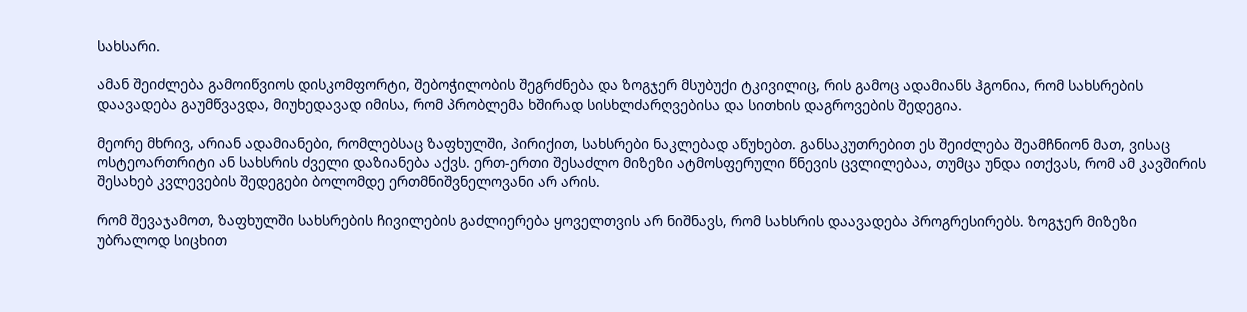სახსარი.

ამან შეიძლება გამოიწვიოს დისკომფორტი, შებოჭილობის შეგრძნება და ზოგჯერ მსუბუქი ტკივილიც, რის გამოც ადამიანს ჰგონია, რომ სახსრების დაავადება გაუმწვავდა, მიუხედავად იმისა, რომ პრობლემა ხშირად სისხლძარღვებისა და სითხის დაგროვების შედეგია.

მეორე მხრივ, არიან ადამიანები, რომლებსაც ზაფხულში, პირიქით, სახსრები ნაკლებად აწუხებთ. განსაკუთრებით ეს შეიძლება შეამჩნიონ მათ, ვისაც ოსტეოართრიტი ან სახსრის ძველი დაზიანება აქვს. ერთ-ერთი შესაძლო მიზეზი ატმოსფერული წნევის ცვლილებაა, თუმცა უნდა ითქვას, რომ ამ კავშირის შესახებ კვლევების შედეგები ბოლომდე ერთმნიშვნელოვანი არ არის.

რომ შევაჯამოთ, ზაფხულში სახსრების ჩივილების გაძლიერება ყოველთვის არ ნიშნავს, რომ სახსრის დაავადება პროგრესირებს. ზოგჯერ მიზეზი უბრალოდ სიცხით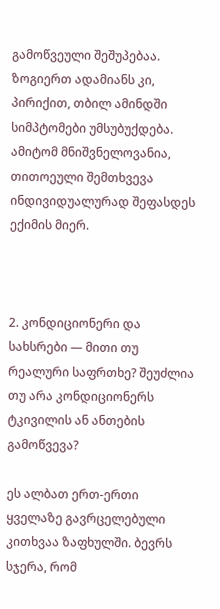გამოწვეული შეშუპებაა. ზოგიერთ ადამიანს კი, პირიქით, თბილ ამინდში სიმპტომები უმსუბუქდება. ამიტომ მნიშვნელოვანია, თითოეული შემთხვევა ინდივიდუალურად შეფასდეს ექიმის მიერ.



2. კონდიციონერი და სახსრები — მითი თუ რეალური საფრთხე? შეუძლია თუ არა კონდიციონერს ტკივილის ან ანთების გამოწვევა?

ეს ალბათ ერთ-ერთი ყველაზე გავრცელებული კითხვაა ზაფხულში. ბევრს სჯერა, რომ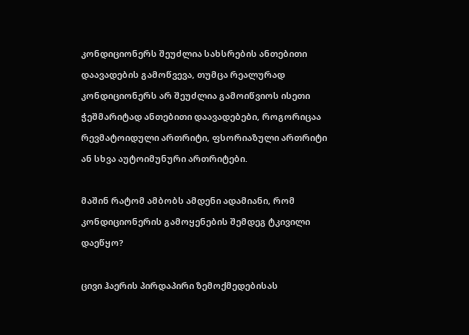კონდიციონერს შეუძლია სახსრების ანთებითი დაავადების გამოწვევა, თუმცა რეალურად კონდიციონერს არ შეუძლია გამოიწვიოს ისეთი ჭეშმარიტად ანთებითი დაავადებები, როგორიცაა რევმატოიდული ართრიტი, ფსორიაზული ართრიტი ან სხვა აუტოიმუნური ართრიტები.

მაშინ რატომ ამბობს ამდენი ადამიანი, რომ კონდიციონერის გამოყენების შემდეგ ტკივილი დაეწყო?

ცივი ჰაერის პირდაპირი ზემოქმედებისას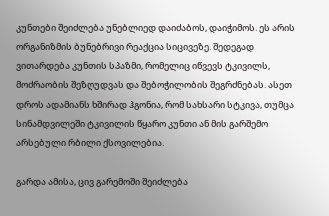კუნთები შეიძლება უნებლიედ დაიძაბოს, დაიჭიმოს. ეს არის ორგანიზმის ბუნებრივი რეაქცია სიცივეზე. შედეგად ვითარდება კუნთის სპაზმი, რომელიც იწვევს ტკივილს, მოძრაობის შეზღუდვას და შებოჭილობის შეგრძნებას. ასეთ დროს ადამიანს ხშირად ჰგონია, რომ სახსარი სტკივა, თუმცა სინამდვილეში ტკივილის წყარო კუნთი ან მის გარშემო არსებული რბილი ქსოვილებია.

გარდა ამისა, ცივ გარემოში შეიძლება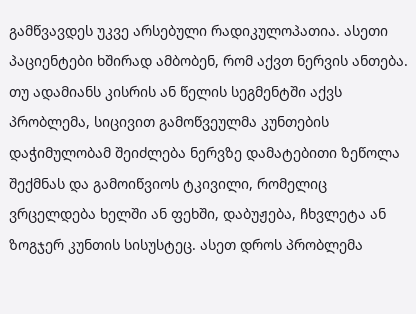გამწვავდეს უკვე არსებული რადიკულოპათია. ასეთი პაციენტები ხშირად ამბობენ, რომ აქვთ ნერვის ანთება. თუ ადამიანს კისრის ან წელის სეგმენტში აქვს პრობლემა, სიცივით გამოწვეულმა კუნთების დაჭიმულობამ შეიძლება ნერვზე დამატებითი ზეწოლა შექმნას და გამოიწვიოს ტკივილი, რომელიც ვრცელდება ხელში ან ფეხში, დაბუჟება, ჩხვლეტა ან ზოგჯერ კუნთის სისუსტეც. ასეთ დროს პრობლემა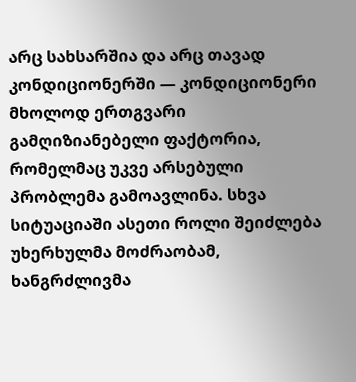არც სახსარშია და არც თავად კონდიციონერში — კონდიციონერი მხოლოდ ერთგვარი გამღიზიანებელი ფაქტორია, რომელმაც უკვე არსებული პრობლემა გამოავლინა. სხვა სიტუაციაში ასეთი როლი შეიძლება უხერხულმა მოძრაობამ, ხანგრძლივმა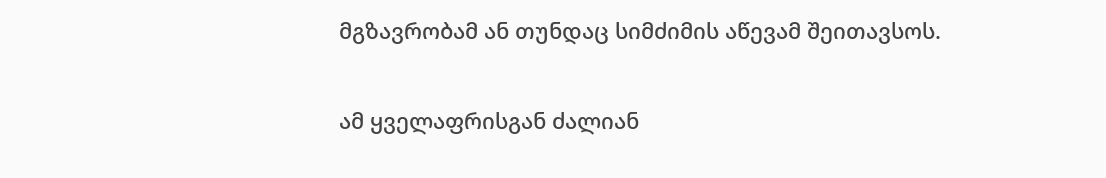მგზავრობამ ან თუნდაც სიმძიმის აწევამ შეითავსოს.

ამ ყველაფრისგან ძალიან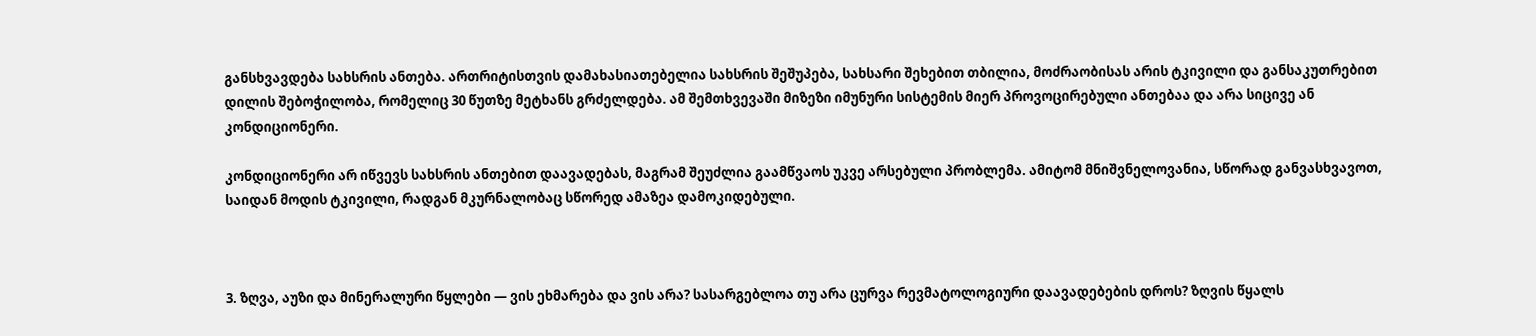განსხვავდება სახსრის ანთება. ართრიტისთვის დამახასიათებელია სახსრის შეშუპება, სახსარი შეხებით თბილია, მოძრაობისას არის ტკივილი და განსაკუთრებით დილის შებოჭილობა, რომელიც 30 წუთზე მეტხანს გრძელდება. ამ შემთხვევაში მიზეზი იმუნური სისტემის მიერ პროვოცირებული ანთებაა და არა სიცივე ან კონდიციონერი.

კონდიციონერი არ იწვევს სახსრის ანთებით დაავადებას, მაგრამ შეუძლია გაამწვაოს უკვე არსებული პრობლემა. ამიტომ მნიშვნელოვანია, სწორად განვასხვავოთ, საიდან მოდის ტკივილი, რადგან მკურნალობაც სწორედ ამაზეა დამოკიდებული.



3. ზღვა, აუზი და მინერალური წყლები — ვის ეხმარება და ვის არა? სასარგებლოა თუ არა ცურვა რევმატოლოგიური დაავადებების დროს? ზღვის წყალს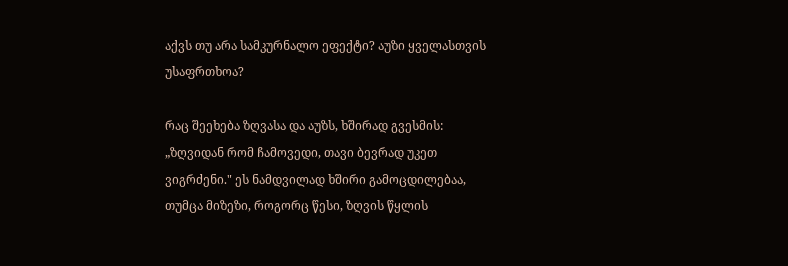აქვს თუ არა სამკურნალო ეფექტი? აუზი ყველასთვის უსაფრთხოა?

რაც შეეხება ზღვასა და აუზს, ხშირად გვესმის: „ზღვიდან რომ ჩამოვედი, თავი ბევრად უკეთ ვიგრძენი." ეს ნამდვილად ხშირი გამოცდილებაა, თუმცა მიზეზი, როგორც წესი, ზღვის წყლის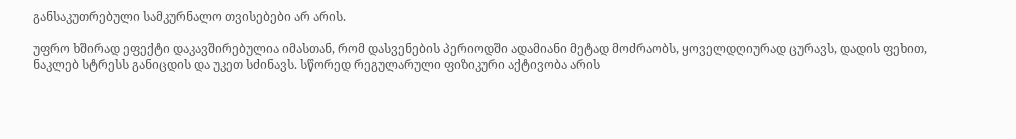განსაკუთრებული სამკურნალო თვისებები არ არის.

უფრო ხშირად ეფექტი დაკავშირებულია იმასთან, რომ დასვენების პერიოდში ადამიანი მეტად მოძრაობს, ყოველდღიურად ცურავს, დადის ფეხით, ნაკლებ სტრესს განიცდის და უკეთ სძინავს. სწორედ რეგულარული ფიზიკური აქტივობა არის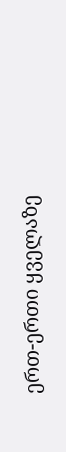ერთ-ერთი ყველაზე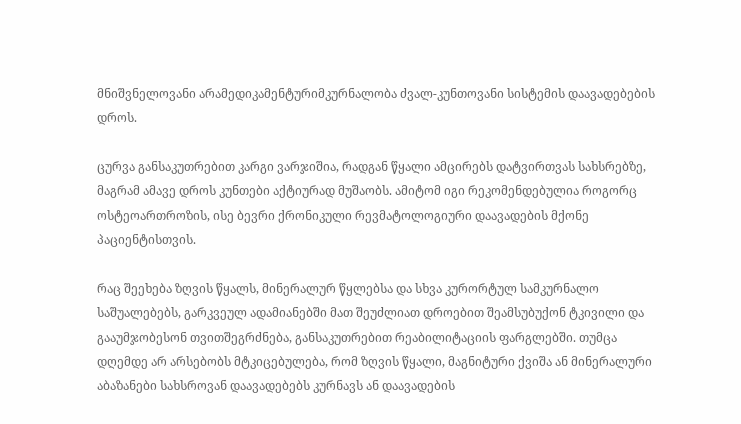მნიშვნელოვანი არამედიკამენტურიმკურნალობა ძვალ-კუნთოვანი სისტემის დაავადებების დროს.

ცურვა განსაკუთრებით კარგი ვარჯიშია, რადგან წყალი ამცირებს დატვირთვას სახსრებზე, მაგრამ ამავე დროს კუნთები აქტიურად მუშაობს. ამიტომ იგი რეკომენდებულია როგორც ოსტეოართროზის, ისე ბევრი ქრონიკული რევმატოლოგიური დაავადების მქონე პაციენტისთვის.

რაც შეეხება ზღვის წყალს, მინერალურ წყლებსა და სხვა კურორტულ სამკურნალო საშუალებებს, გარკვეულ ადამიანებში მათ შეუძლიათ დროებით შეამსუბუქონ ტკივილი და გააუმჯობესონ თვითშეგრძნება, განსაკუთრებით რეაბილიტაციის ფარგლებში. თუმცა დღემდე არ არსებობს მტკიცებულება, რომ ზღვის წყალი, მაგნიტური ქვიშა ან მინერალური აბაზანები სახსროვან დაავადებებს კურნავს ან დაავადების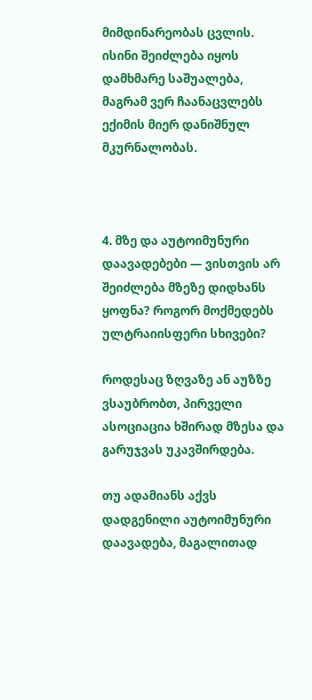მიმდინარეობას ცვლის. ისინი შეიძლება იყოს დამხმარე საშუალება, მაგრამ ვერ ჩაანაცვლებს ექიმის მიერ დანიშნულ მკურნალობას.



4. მზე და აუტოიმუნური დაავადებები — ვისთვის არ შეიძლება მზეზე დიდხანს ყოფნა? როგორ მოქმედებს ულტრაიისფერი სხივები?

როდესაც ზღვაზე ან აუზზე ვსაუბრობთ, პირველი ასოციაცია ხშირად მზესა და გარუჯვას უკავშირდება.

თუ ადამიანს აქვს დადგენილი აუტოიმუნური დაავადება, მაგალითად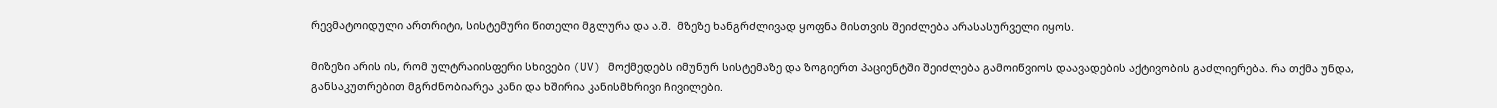რევმატოიდული ართრიტი, სისტემური წითელი მგლურა და ა.შ.  მზეზე ხანგრძლივად ყოფნა მისთვის შეიძლება არასასურველი იყოს.

მიზეზი არის ის, რომ ულტრაიისფერი სხივები (UV) მოქმედებს იმუნურ სისტემაზე და ზოგიერთ პაციენტში შეიძლება გამოიწვიოს დაავადების აქტივობის გაძლიერება. რა თქმა უნდა, განსაკუთრებით მგრძნობიარეა კანი და ხშირია კანისმხრივი ჩივილები.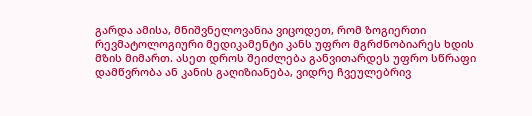გარდა ამისა, მნიშვნელოვანია ვიცოდეთ, რომ ზოგიერთი რევმატოლოგიური მედიკამენტი კანს უფრო მგრძნობიარეს ხდის მზის მიმართ. ასეთ დროს შეიძლება განვითარდეს უფრო სწრაფი დამწვრობა ან კანის გაღიზიანება, ვიდრე ჩვეულებრივ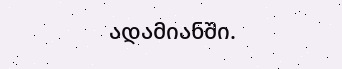ადამიანში.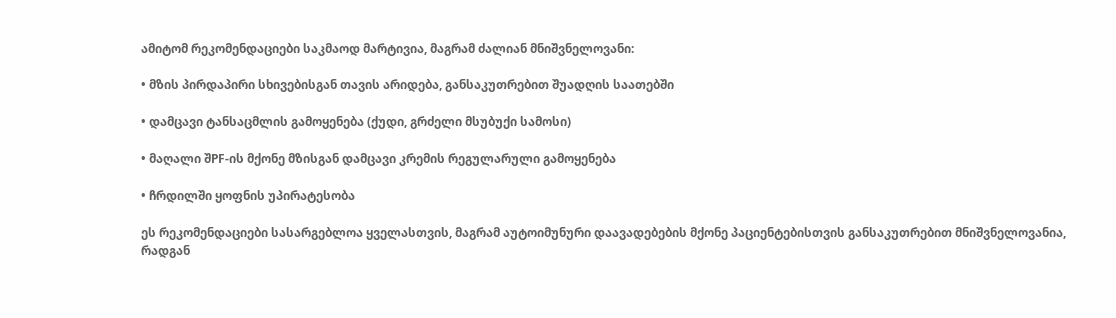ამიტომ რეკომენდაციები საკმაოდ მარტივია, მაგრამ ძალიან მნიშვნელოვანი:

• მზის პირდაპირი სხივებისგან თავის არიდება, განსაკუთრებით შუადღის საათებში

• დამცავი ტანსაცმლის გამოყენება (ქუდი, გრძელი მსუბუქი სამოსი)

• მაღალი შPF-ის მქონე მზისგან დამცავი კრემის რეგულარული გამოყენება

• ჩრდილში ყოფნის უპირატესობა

ეს რეკომენდაციები სასარგებლოა ყველასთვის, მაგრამ აუტოიმუნური დაავადებების მქონე პაციენტებისთვის განსაკუთრებით მნიშვნელოვანია, რადგან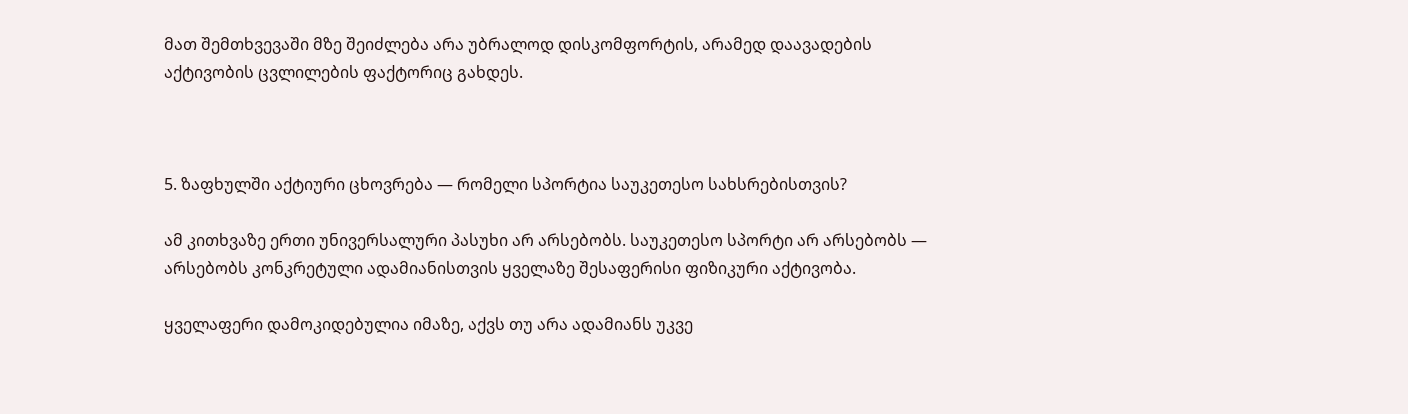მათ შემთხვევაში მზე შეიძლება არა უბრალოდ დისკომფორტის, არამედ დაავადების აქტივობის ცვლილების ფაქტორიც გახდეს.



5. ზაფხულში აქტიური ცხოვრება — რომელი სპორტია საუკეთესო სახსრებისთვის?

ამ კითხვაზე ერთი უნივერსალური პასუხი არ არსებობს. საუკეთესო სპორტი არ არსებობს — არსებობს კონკრეტული ადამიანისთვის ყველაზე შესაფერისი ფიზიკური აქტივობა.

ყველაფერი დამოკიდებულია იმაზე, აქვს თუ არა ადამიანს უკვე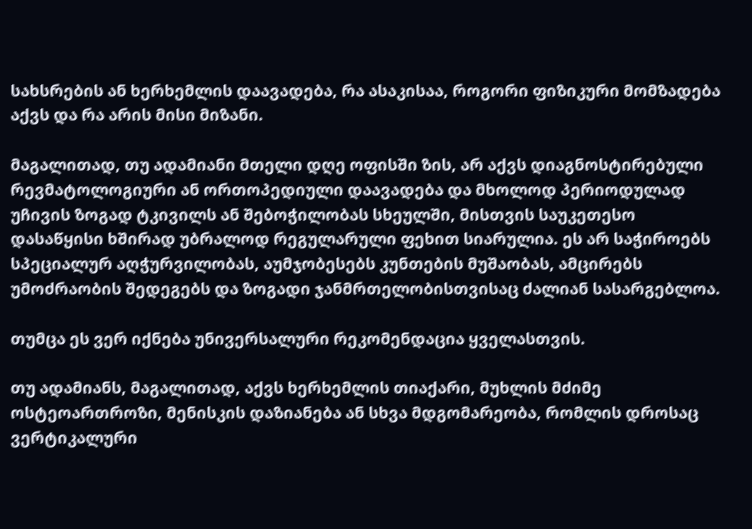სახსრების ან ხერხემლის დაავადება, რა ასაკისაა, როგორი ფიზიკური მომზადება აქვს და რა არის მისი მიზანი.

მაგალითად, თუ ადამიანი მთელი დღე ოფისში ზის, არ აქვს დიაგნოსტირებული რევმატოლოგიური ან ორთოპედიული დაავადება და მხოლოდ პერიოდულად უჩივის ზოგად ტკივილს ან შებოჭილობას სხეულში, მისთვის საუკეთესო დასაწყისი ხშირად უბრალოდ რეგულარული ფეხით სიარულია. ეს არ საჭიროებს სპეციალურ აღჭურვილობას, აუმჯობესებს კუნთების მუშაობას, ამცირებს უმოძრაობის შედეგებს და ზოგადი ჯანმრთელობისთვისაც ძალიან სასარგებლოა.

თუმცა ეს ვერ იქნება უნივერსალური რეკომენდაცია ყველასთვის.

თუ ადამიანს, მაგალითად, აქვს ხერხემლის თიაქარი, მუხლის მძიმე ოსტეოართროზი, მენისკის დაზიანება ან სხვა მდგომარეობა, რომლის დროსაც ვერტიკალური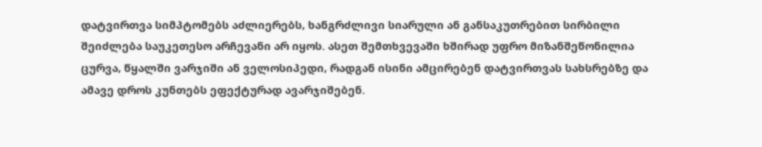დატვირთვა სიმპტომებს აძლიერებს, ხანგრძლივი სიარული ან განსაკუთრებით სირბილი შეიძლება საუკეთესო არჩევანი არ იყოს. ასეთ შემთხვევაში ხშირად უფრო მიზანშეწონილია ცურვა, წყალში ვარჯიში ან ველოსიპედი, რადგან ისინი ამცირებენ დატვირთვას სახსრებზე და ამავე დროს კუნთებს ეფექტურად ავარჯიშებენ.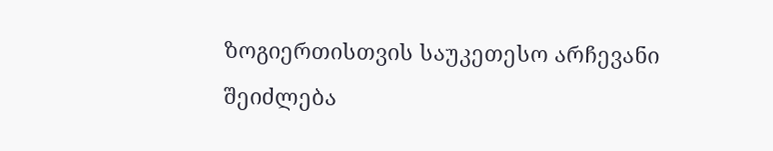ზოგიერთისთვის საუკეთესო არჩევანი შეიძლება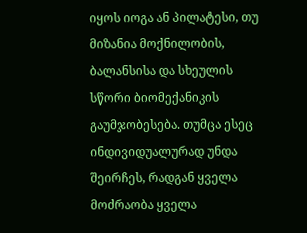იყოს იოგა ან პილატესი, თუ მიზანია მოქნილობის, ბალანსისა და სხეულის სწორი ბიომექანიკის გაუმჯობესება. თუმცა ესეც ინდივიდუალურად უნდა შეირჩეს, რადგან ყველა მოძრაობა ყველა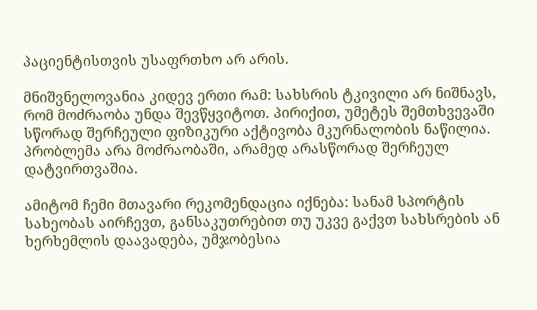პაციენტისთვის უსაფრთხო არ არის.

მნიშვნელოვანია კიდევ ერთი რამ: სახსრის ტკივილი არ ნიშნავს, რომ მოძრაობა უნდა შევწყვიტოთ. პირიქით, უმეტეს შემთხვევაში სწორად შერჩეული ფიზიკური აქტივობა მკურნალობის ნაწილია. პრობლემა არა მოძრაობაში, არამედ არასწორად შერჩეულ დატვირთვაშია.

ამიტომ ჩემი მთავარი რეკომენდაცია იქნება: სანამ სპორტის სახეობას აირჩევთ, განსაკუთრებით თუ უკვე გაქვთ სახსრების ან ხერხემლის დაავადება, უმჯობესია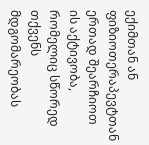ექიმთან ან ფიზიოთერაპევტთან ერთად შეარჩიოთ ის აქტივობა, რომელიც სწორედ თქვენს მდგომარეობას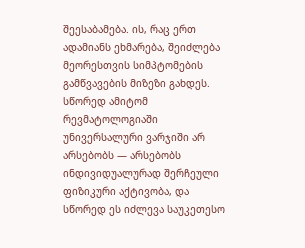შეესაბამება. ის, რაც ერთ ადამიანს ეხმარება, შეიძლება მეორესთვის სიმპტომების გამწვავების მიზეზი გახდეს. სწორედ ამიტომ რევმატოლოგიაში უნივერსალური ვარჯიში არ არსებობს — არსებობს ინდივიდუალურად შერჩეული ფიზიკური აქტივობა, და სწორედ ეს იძლევა საუკეთესო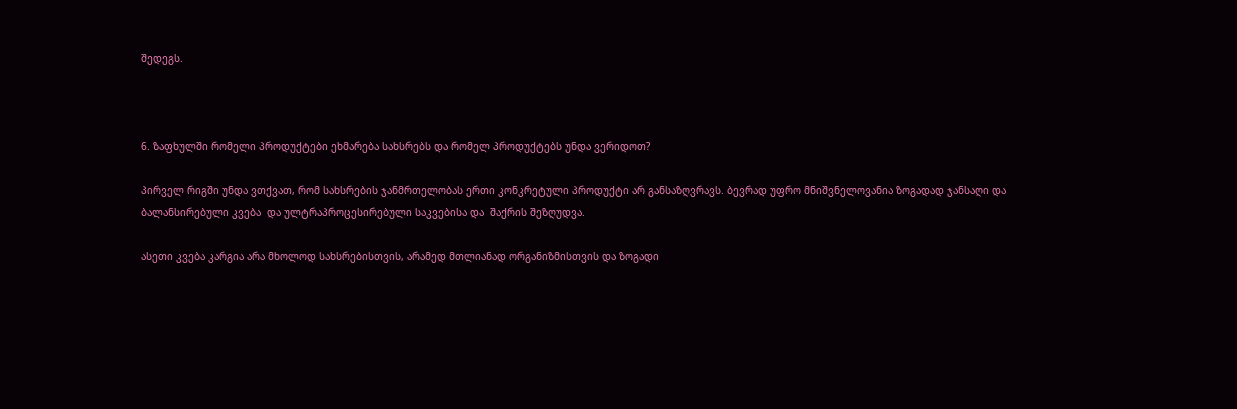შედეგს.



6. ზაფხულში რომელი პროდუქტები ეხმარება სახსრებს და რომელ პროდუქტებს უნდა ვერიდოთ?

პირველ რიგში უნდა ვთქვათ, რომ სახსრების ჯანმრთელობას ერთი კონკრეტული პროდუქტი არ განსაზღვრავს. ბევრად უფრო მნიშვნელოვანია ზოგადად ჯანსაღი და ბალანსირებული კვება  და ულტრაპროცესირებული საკვებისა და  შაქრის შეზღუდვა.

ასეთი კვება კარგია არა მხოლოდ სახსრებისთვის, არამედ მთლიანად ორგანიზმისთვის და ზოგადი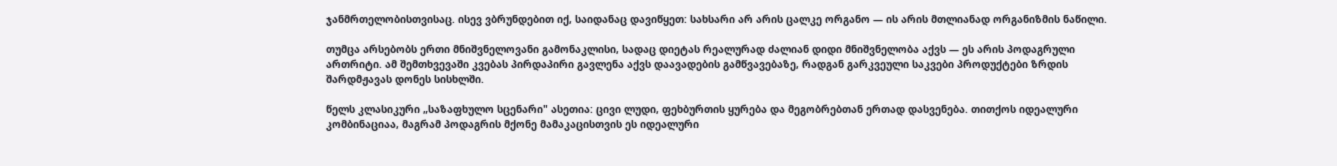ჯანმრთელობისთვისაც. ისევ ვბრუნდებით იქ, საიდანაც დავიწყეთ: სახსარი არ არის ცალკე ორგანო — ის არის მთლიანად ორგანიზმის ნაწილი.

თუმცა არსებობს ერთი მნიშვნელოვანი გამონაკლისი, სადაც დიეტას რეალურად ძალიან დიდი მნიშვნელობა აქვს — ეს არის პოდაგრული ართრიტი. ამ შემთხვევაში კვებას პირდაპირი გავლენა აქვს დაავადების გამწვავებაზე, რადგან გარკვეული საკვები პროდუქტები ზრდის შარდმჟავას დონეს სისხლში.

წელს კლასიკური „საზაფხულო სცენარი" ასეთია: ცივი ლუდი, ფეხბურთის ყურება და მეგობრებთან ერთად დასვენება. თითქოს იდეალური კომბინაციაა, მაგრამ პოდაგრის მქონე მამაკაცისთვის ეს იდეალური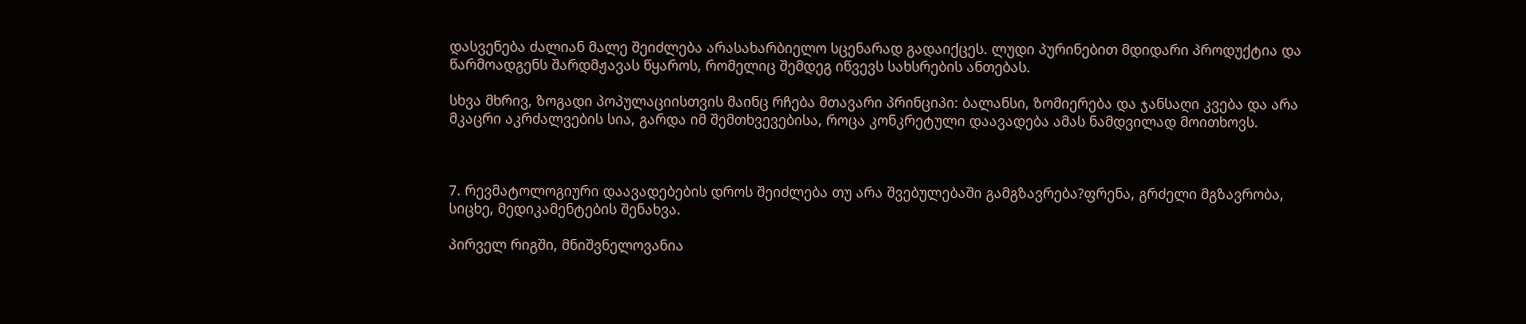დასვენება ძალიან მალე შეიძლება არასახარბიელო სცენარად გადაიქცეს. ლუდი პურინებით მდიდარი პროდუქტია და წარმოადგენს შარდმჟავას წყაროს, რომელიც შემდეგ იწვევს სახსრების ანთებას.

სხვა მხრივ, ზოგადი პოპულაციისთვის მაინც რჩება მთავარი პრინციპი: ბალანსი, ზომიერება და ჯანსაღი კვება და არა მკაცრი აკრძალვების სია, გარდა იმ შემთხვევებისა, როცა კონკრეტული დაავადება ამას ნამდვილად მოითხოვს.



7. რევმატოლოგიური დაავადებების დროს შეიძლება თუ არა შვებულებაში გამგზავრება?ფრენა, გრძელი მგზავრობა, სიცხე, მედიკამენტების შენახვა.

პირველ რიგში, მნიშვნელოვანია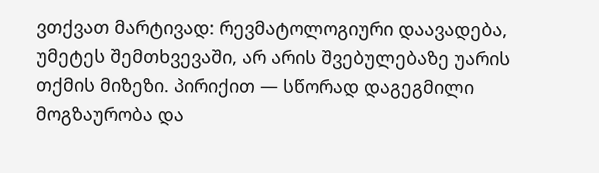ვთქვათ მარტივად: რევმატოლოგიური დაავადება, უმეტეს შემთხვევაში, არ არის შვებულებაზე უარის თქმის მიზეზი. პირიქით — სწორად დაგეგმილი მოგზაურობა და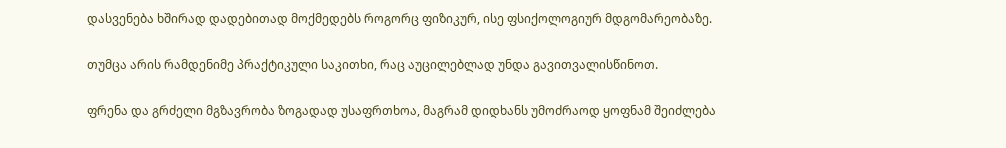დასვენება ხშირად დადებითად მოქმედებს როგორც ფიზიკურ, ისე ფსიქოლოგიურ მდგომარეობაზე.

თუმცა არის რამდენიმე პრაქტიკული საკითხი, რაც აუცილებლად უნდა გავითვალისწინოთ.

ფრენა და გრძელი მგზავრობა ზოგადად უსაფრთხოა, მაგრამ დიდხანს უმოძრაოდ ყოფნამ შეიძლება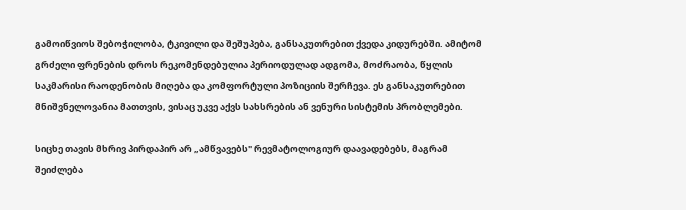გამოიწვიოს შებოჭილობა, ტკივილი და შეშუპება, განსაკუთრებით ქვედა კიდურებში. ამიტომ გრძელი ფრენების დროს რეკომენდებულია პერიოდულად ადგომა, მოძრაობა, წყლის საკმარისი რაოდენობის მიღება და კომფორტული პოზიციის შერჩევა. ეს განსაკუთრებით მნიშვნელოვანია მათთვის, ვისაც უკვე აქვს სახსრების ან ვენური სისტემის პრობლემები.

სიცხე თავის მხრივ პირდაპირ არ „ამწვავებს" რევმატოლოგიურ დაავადებებს, მაგრამ შეიძლება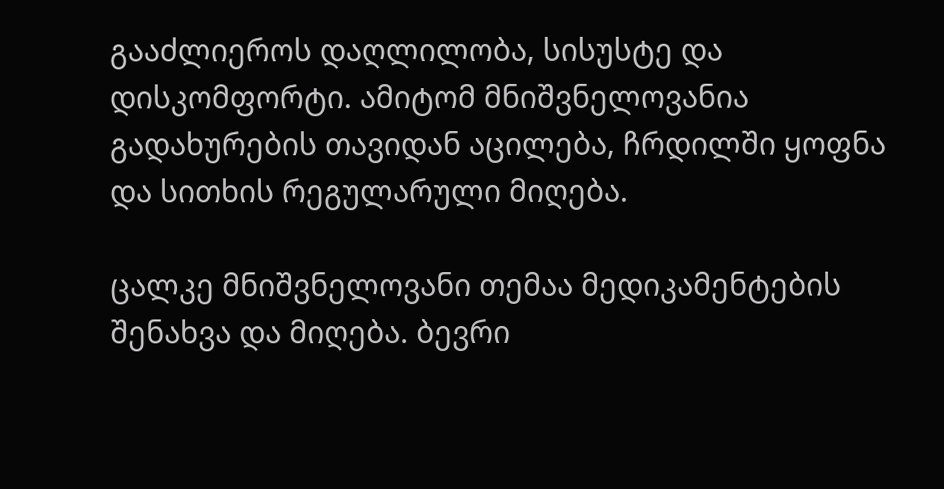გააძლიეროს დაღლილობა, სისუსტე და დისკომფორტი. ამიტომ მნიშვნელოვანია გადახურების თავიდან აცილება, ჩრდილში ყოფნა და სითხის რეგულარული მიღება.

ცალკე მნიშვნელოვანი თემაა მედიკამენტების შენახვა და მიღება. ბევრი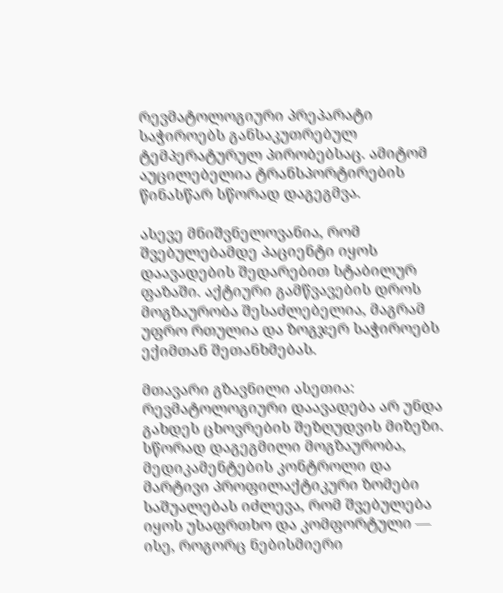რევმატოლოგიური პრეპარატი საჭიროებს განსაკუთრებულ ტემპერატურულ პირობებსაც. ამიტომ აუცილებელია ტრანსპორტირების წინასწარ სწორად დაგეგმვა.

ასევე მნიშვნელოვანია, რომ შვებულებამდე პაციენტი იყოს დაავადების შედარებით სტაბილურ ფაზაში. აქტიური გამწვავების დროს მოგზაურობა შესაძლებელია, მაგრამ უფრო რთულია და ზოგჯერ საჭიროებს ექიმთან შეთანხმებას.

მთავარი გზავნილი ასეთია: რევმატოლოგიური დაავადება არ უნდა გახდეს ცხოვრების შეზღუდვის მიზეზი. სწორად დაგეგმილი მოგზაურობა, მედიკამენტების კონტროლი და მარტივი პროფილაქტიკური ზომები საშუალებას იძლევა, რომ შვებულება იყოს უსაფრთხო და კომფორტული — ისე, როგორც ნებისმიერი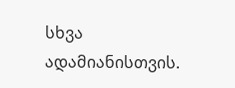სხვა ადამიანისთვის.